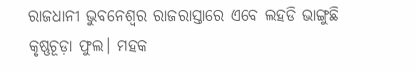ରାଜଧାନୀ ଭୁବନେଶ୍ୱର ରାଜରାସ୍ତାରେ ଏବେ ଲହଡି ଭାଙ୍ଗୁଛି କୃଷ୍ଣଚୂଡ଼ା ଫୁଲ। ମହକ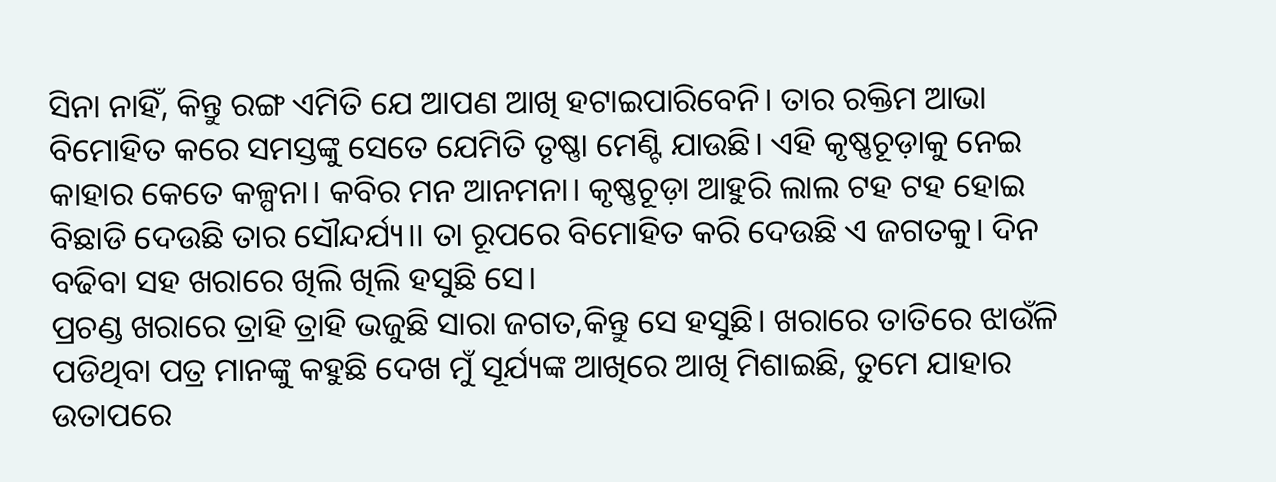ସିନା ନାହିଁ, କିନ୍ତୁ ରଙ୍ଗ ଏମିତି ଯେ ଆପଣ ଆଖି ହଟାଇପାରିବେନି। ତାର ରକ୍ତିମ ଆଭା ବିମୋହିତ କରେ ସମସ୍ତଙ୍କୁ ସେତେ ଯେମିତି ତୃଷ୍ଣା ମେଣ୍ଟି ଯାଉଛି। ଏହି କୃଷ୍ଣଚୂଡ଼ାକୁ ନେଇ କାହାର କେତେ କଳ୍ପନା। କବିର ମନ ଆନମନା। କୃଷ୍ଣଚୂଡ଼ା ଆହୁରି ଲାଲ ଟହ ଟହ ହୋଇ ବିଛାଡି ଦେଉଛି ତାର ସୌନ୍ଦର୍ଯ୍ୟ।। ତା ରୂପରେ ବିମୋହିତ କରି ଦେଉଛି ଏ ଜଗତକୁ। ଦିନ ବଢିବା ସହ ଖରାରେ ଖିଲି ଖିଲି ହସୁଛି ସେ।
ପ୍ରଚଣ୍ଡ ଖରାରେ ତ୍ରାହି ତ୍ରାହି ଭଜୁଛି ସାରା ଜଗତ,କିନ୍ତୁ ସେ ହସୁଛି। ଖରାରେ ତାତିରେ ଝାଉଁଳି ପଡିଥିବା ପତ୍ର ମାନଙ୍କୁ କହୁଛି ଦେଖ ମୁଁ ସୂର୍ଯ୍ୟଙ୍କ ଆଖିରେ ଆଖି ମିଶାଇଛି, ତୁମେ ଯାହାର ଉତାପରେ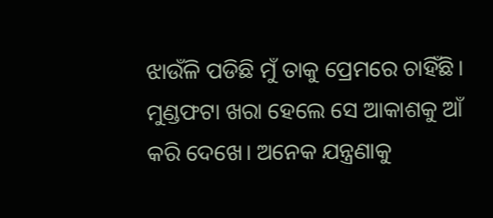ଝାଉଁଳି ପଡିଛି ମୁଁ ତାକୁ ପ୍ରେମରେ ଚାହିଁଛି। ମୁଣ୍ଡଫଟା ଖରା ହେଲେ ସେ ଆକାଶକୁ ଆଁ କରି ଦେଖେ। ଅନେକ ଯନ୍ତ୍ରଣାକୁ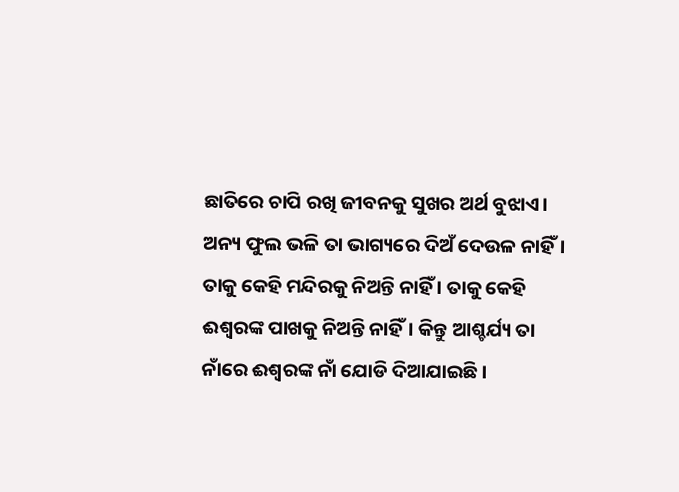ଛାତିରେ ଚାପି ରଖି ଜୀବନକୁ ସୁଖର ଅର୍ଥ ବୁଝାଏ। ଅନ୍ୟ ଫୁଲ ଭଳି ତା ଭାଗ୍ୟରେ ଦିଅଁ ଦେଉଳ ନାହିଁ। ତାକୁ କେହି ମନ୍ଦିରକୁ ନିଅନ୍ତି ନାହିଁ । ତାକୁ କେହି ଈଶ୍ୱରଙ୍କ ପାଖକୁ ନିଅନ୍ତି ନାହିଁ। କିନ୍ତୁ ଆଶ୍ଚର୍ଯ୍ୟ ତା ନାଁରେ ଈଶ୍ୱରଙ୍କ ନାଁ ଯୋଡି ଦିଆଯାଇଛି।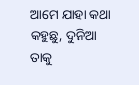ଆମେ ଯାହା କଥା କହୁଛୁ, ଦୁନିଆ ତାକୁ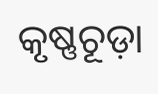କୃଷ୍ଣଚୂଡ଼ା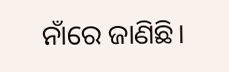ନାଁରେ ଜାଣିଛି।